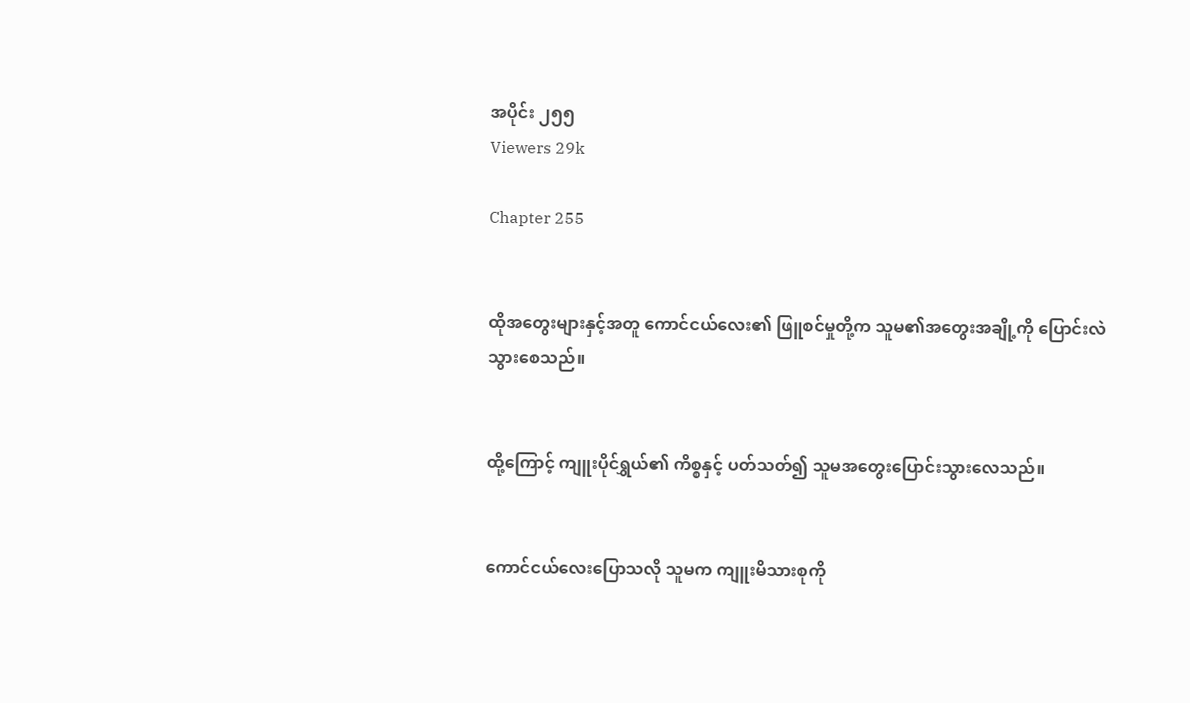အပိုင်း ၂၅၅
Viewers 29k

Chapter 255


ထိုအတွေးများနှင့်အတူ ကောင်ငယ်လေး၏ ဖြူစင်မှုတို့က သူမ၏အတွေးအချို့ကို ပြောင်းလဲသွားစေသည်။


ထို့ကြောင့် ကျူးပိုင်ရွှယ်၏ ကိစ္စနှင့် ပတ်သတ်၍ သူမအတွေးပြောင်းသွားလေသည်။


ကောင်ငယ်လေးပြောသလို သူမက ကျူးမိသားစုကို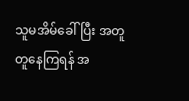သူမအိမ်ခေါ်ပြီး အတူတူနေကြရန် အ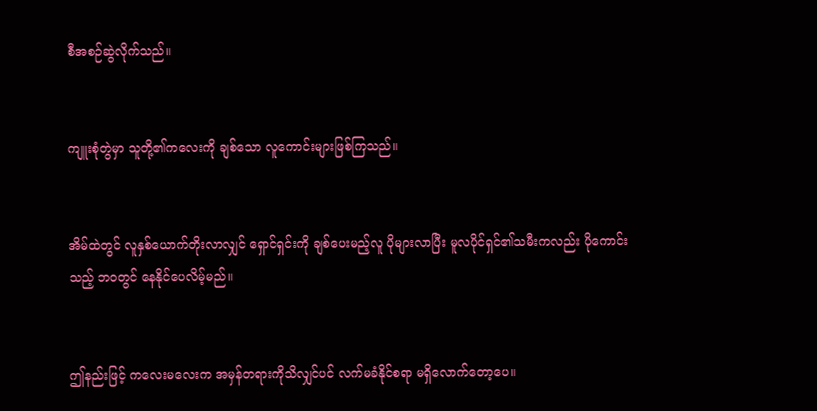စီအစဉ်ဆွဲလိုက်သည်။


ကျူးစုံတွဲမှာ သူတို့၏ကလေးကို ချစ်သော လူကောင်းများဖြစ်ကြသည်။


အိမ်ထဲတွင် လူနှစ်ယောက်တိုးလာလျှင် ရှောင်ရှင်းကို ချစ်ပေးမည့်လူ ပိုများလာပြီး မူလပိုင်ရှင်၏သမီးကလည်း ပိုကောင်းသည့် ဘဝတွင် နေနိုင်ပေလိမ့်မည်။


ဤနည်းဖြင့် ကလေးမလေးက အမှန်တရားကိုသိလျှင်ပင် လက်မခံနိုင်စရာ မရှိလောက်တော့ပေ။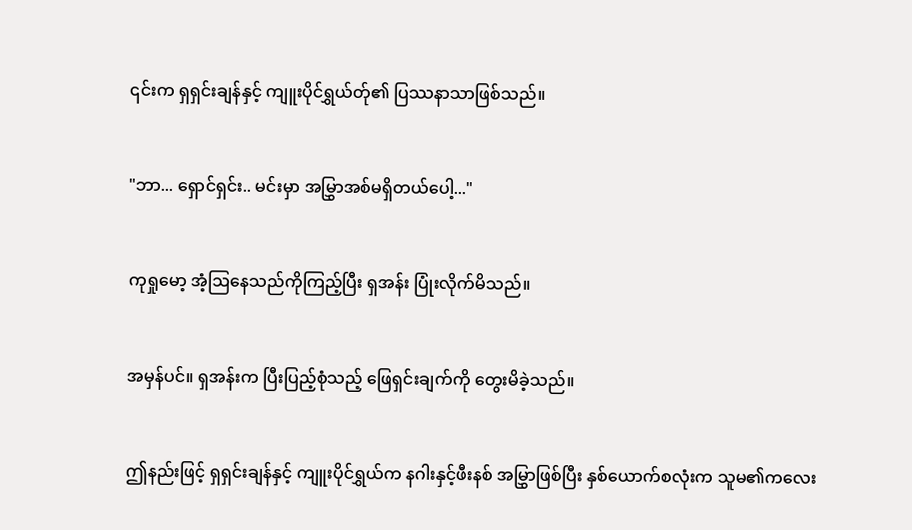၎င်းက ရှရှင်းချန်နှင့် ကျူးပိုင်ရွှယ်တ်ု၏ ပြဿနာသာဖြစ်သည်။


"ဘာ... ရှောင်ရှင်း.. မင်းမှာ အမြွှာအစ်မရှိတယ်ပေါ့..."


ကုရှုမော့ အံ့ဩနေသည်ကိုကြည့်ပြီး ရှအန်း ပြုံးလိုက်မိသည်။


အမှန်ပင်။ ရှအန်းက ပြီးပြည့်စုံသည့် ဖြေရှင်းချက်ကို တွေးမိခဲ့သည်။


ဤနည်းဖြင့် ရှရှင်းချန်နှင့် ကျူးပိုင်ရွှယ်က နဂါးနှင့်ဖီးနစ် အမြွှာဖြစ်ပြီး နှစ်ယောက်စလုံးက သူမ၏ကလေး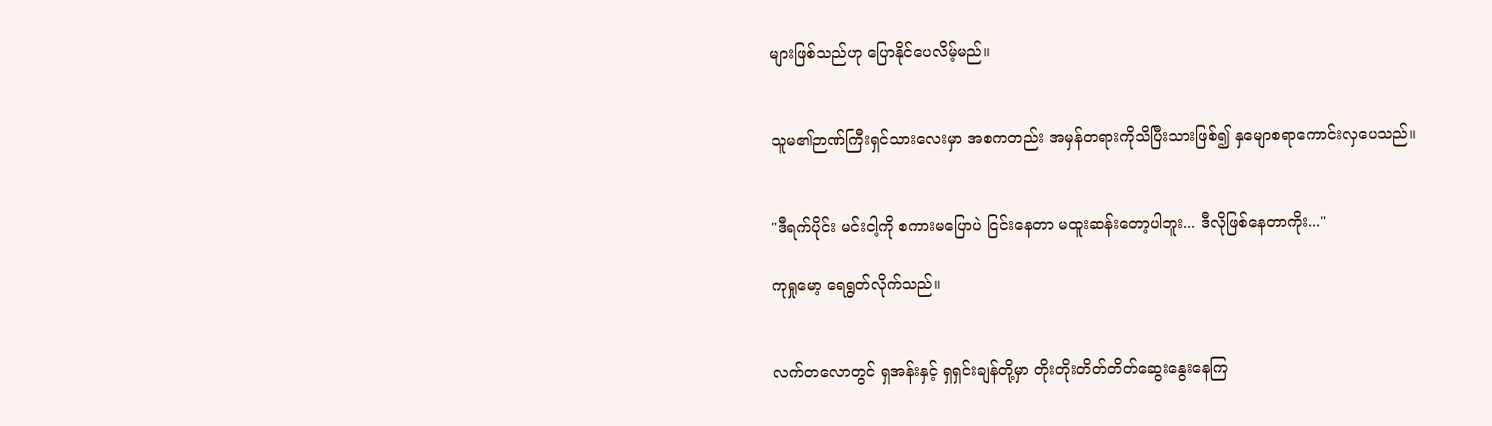များဖြစ်သည်ဟု ပြောနိုင်ပေလိမ့်မည်။


သူမ၏ဉာဏ်ကြီးရှင်သားလေးမှာ အစကတည်း အမှန်တရားကိုသိပြီးသားဖြစ်၍ နှမျောစရာကောင်းလှပေသည်။


"ဒီရက်ပိုင်း မင်းငါ့ကို စကားမပြောပဲ ငြင်းနေတာ မထူးဆန်းတော့ပါဘူး... ဒီလိုဖြစ်နေတာကိုး..."

ကုရှုမော့ ရေရွတ်လိုက်သည်။


လက်တလောတွင် ရှအန်းနှင့် ရှရှင်းချန်တို့မှာ တိုးတိုးတိတ်တိတ်ဆွေးနွေးနေကြ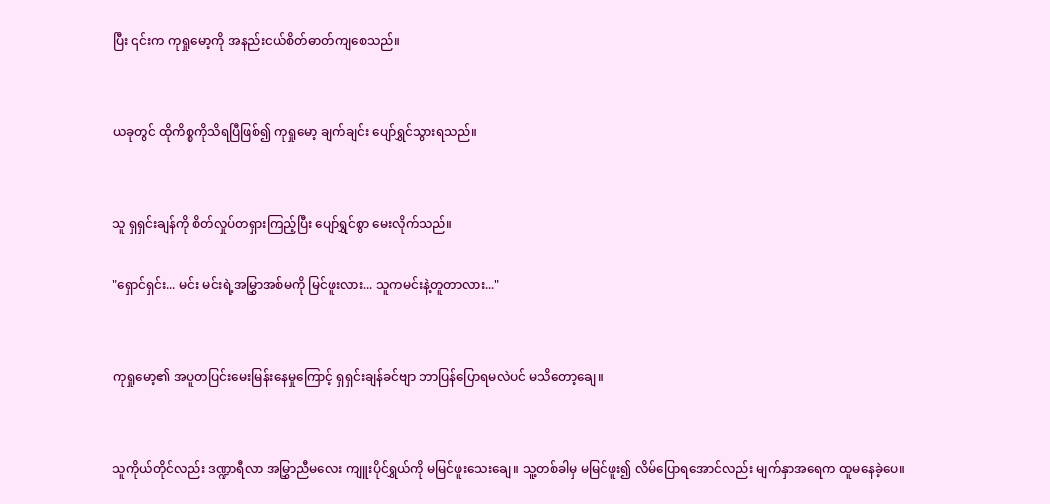ပြီး ၎င်းက ကုရှုမော့ကို အနည်းငယ်စိတ်ဓာတ်ကျစေသည်။


ယခုတွင် ထိုကိစ္စကိုသိရပြီဖြစ်၍ ကုရှုမော့ ချက်ချင်း ပျော်ရွှင်သွားရသည်။


သူ ရှရှင်းချန်ကို စိတ်လှုပ်တရှားကြည့်ပြီး ပျော်ရွှင်စွာ မေးလိုက်သည်။

"ရှောင်ရှင်း... မင်း မင်းရဲ့အမြွှာအစ်မကို မြင်ဖူးလား... သူကမင်းနဲ့တူတာလား..."


ကုရှုမော့၏ အပူတပြင်းမေးမြန်းနေမှုကြောင့် ရှရှင်းချန်ခင်ဗျာ ဘာပြန်ပြောရမလဲပင် မသိတော့ချေ။


သူကိုယ်တိုင်လည်း ဒဏ္ဍာရီလာ အမြွှာညီမလေး ကျူးပိုင်ရွှယ်ကို မမြင်ဖူးသေးချေ။ သူ့တစ်ခါမှ မမြင်ဖူး၍ လိမ်ပြောရအောင်လည်း မျက်နှာအရေက ထူမနေခဲ့ပေ။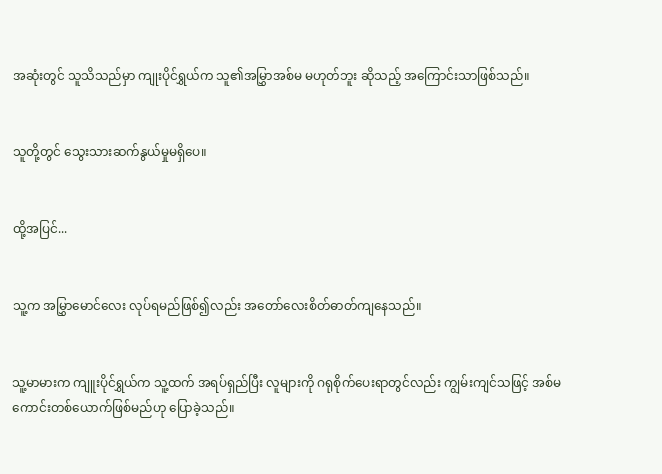အဆုံးတွင် သူသိသည်မှာ ကျုးပိုင်ရွှယ်က သူ၏အမြွှာအစ်မ မဟုတ်ဘူး ဆိုသည့် အကြောင်းသာဖြစ်သည်။


သူတို့တွင် သွေးသားဆက်နွယ်မှုမရှိပေ။


ထို့အပြင်...


သူ့က အမြွှာမောင်လေး လုပ်ရမည်ဖြစ်၍လည်း အတော်လေးစိတ်ဓာတ်ကျနေသည်။


သူ့မာမားက ကျူးပိုင်ရွှယ်က သူ့ထက် အရပ်ရှည်ပြီး လူများကို ဂရုစိုက်ပေးရာတွင်လည်း ကျွမ်းကျင်သဖြင့် အစ်မကောင်းတစ်ယောက်ဖြစ်မည်ဟု ပြောခဲ့သည်။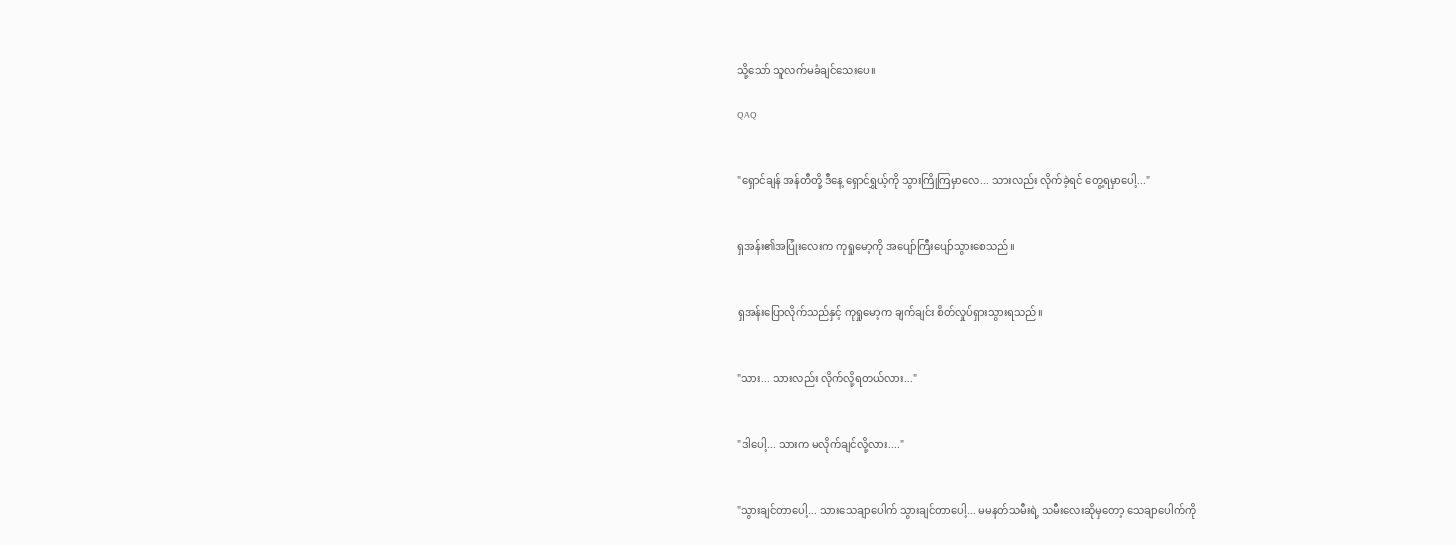သို့သော် သူလက်မခံချင်သေးပေ။

QAQ


"ရှောင်ချန် အန်တီတို့ ဒီနေ့ ရှောင်ရွှယ့်ကို သွားကြိုကြမှာလေ... သားလည်း လိုက်ခဲ့ရင် တွေ့ရမှာပေါ့..."


ရှအန်း၏အပြုံးလေးက ကုရှုမော့ကို အပျော်ကြီးပျော်သွားစေသည်။


ရှအန်းပြောလိုက်သည်နှင့် ကုရှုမော့က ချက်ချင်း စိတ်လှုပ်ရှားသွားရသည်။


"သား... သားလည်း လိုက်လို့ရတယ်လား..."


"ဒါပေါ့... သားက မလိုက်ချင်လို့လား...."


"သွားချင်တာပေါ့... သားသေချာပေါက် သွားချင်တာပေါ့... မမနတ်သမီးရဲ့ သမီးလေးဆိုမှတော့ သေချာပေါက်ကို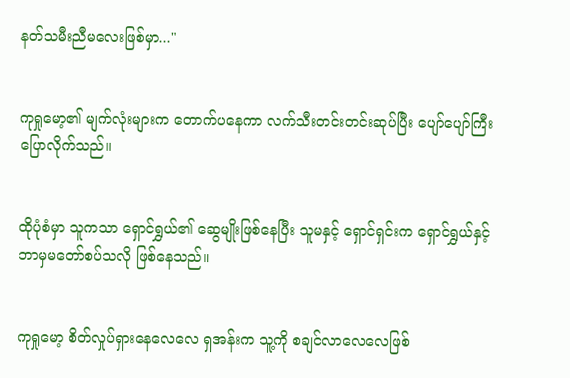နတ်သမီးညီမလေးဖြစ်မှာ..."


ကုရှုမော့၏ မျက်လုံးများက တောက်ပနေကာ လက်သီးတင်းတင်းဆုပ်ပြီး ပျော်ပျော်ကြီးပြောလိုက်သည်။


ထိုပုံစံမှာ သူကသာ ရှောင်ရွှယ်၏ ဆွေမျိုးဖြစ်နေပြီး သူမနှင့် ရှောင်ရှင်းက ရှောင်ရွှယ်နှင့် ဘာမှမတော်စပ်သလို ဖြစ်နေသည်။


ကုရှုမော့ စိတ်လှုပ်ရှားနေလေလေ ရှအန်းက သူ့ကို စချင်လာလေလေဖြစ်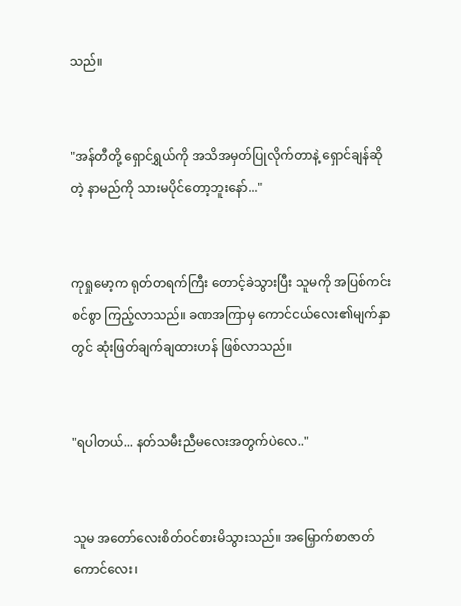သည်။


"အန်တီတို့ ရှောင်ရွှယ်ကို အသိအမှတ်ပြုလိုက်တာနဲ့ ရှောင်ချန်ဆိုတဲ့ နာမည်ကို သားမပိုင်တော့ဘူးနော်..."


ကုရှုမော့က ရုတ်တရက်ကြီး တောင့်ခဲသွားပြီး သူမကို အပြစ်ကင်းစင်စွာ ကြည့်လာသည်။ ခဏအကြာမှ ကောင်ငယ်လေး၏မျက်နှာတွင် ဆုံးဖြတ်ချက်ချထားဟန် ဖြစ်လာသည်။


"ရပါတယ်... နတ်သမီးညီမလေးအတွက်ပဲလေ.."


သူမ အတော်လေးစိတ်ဝင်စားမိသွားသည်။ အမြှောက်စာဇာတ်ကောင်လေး၊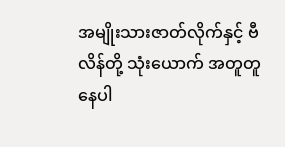အမျိုးသားဇာတ်လိုက်နှင့် ဗီလိန်တို့ သုံးယောက် အတူတူနေပါ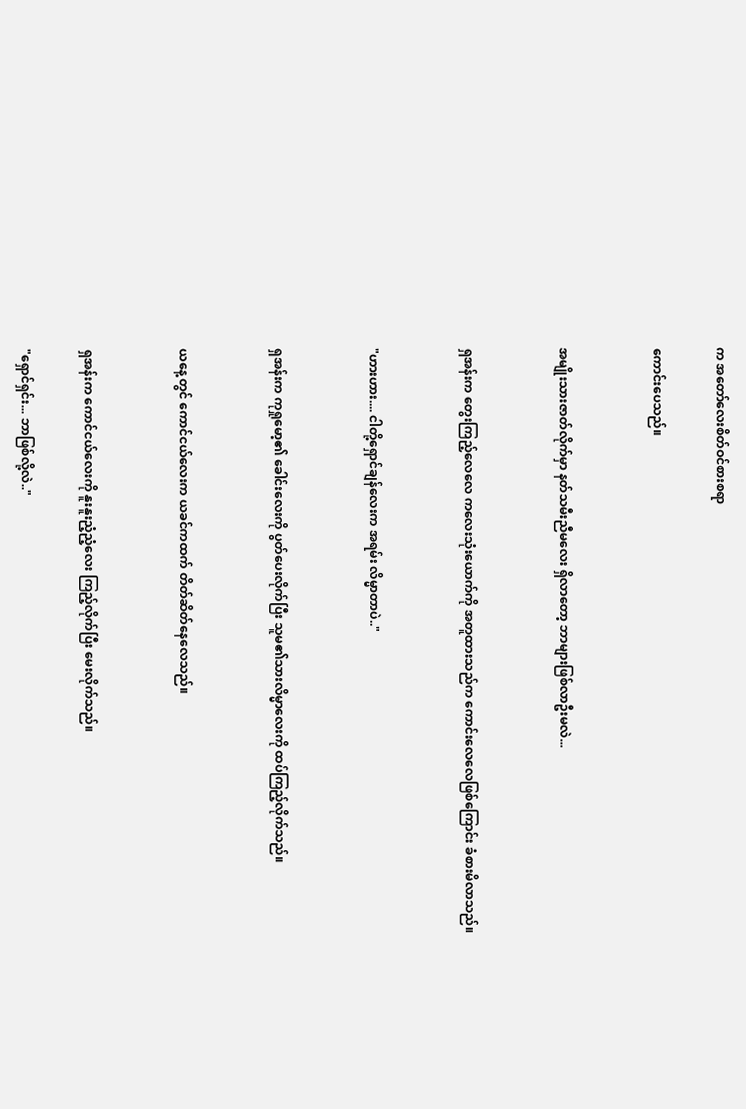က အတော်လေးစိတ်ဝင်စားစရာ

ကောင်းပေသည်။


အမျိုးသားဇာတ်လိုက်မှာ နတ်သမီးညီမလေး ရှိလာတော့ ဘာများဖြစ်လာဦးမလဲ...


ရှအန်းက တွေးကြည့်လေလေ ကလေးသုံးယောက်ကို အတူထားသည်က ကောင်းလေလေဖြစ်ကြောင်း ခံစားမိလာသည်။


"ဟားဟား.... ငါတို့ရှောင်ချန်လေးက အရမ်း လိမ္မာတာပဲ.."


ရှအန်းက ကုရှုမော့၏ ခေါင်းလေးကို ပွတ်ပေးလိုက်ပြီး သူမ၏သားလိမ္မာလေးကို ထပ်ကြည့်လိုက်သည်။


ယနေ့တွင် ကောင်ငယ်လေးက ယခင်ကထက် တိတ်ဆိတ်နေလေသည်။


ရှအန်းက ကောင်ငယ်လေးကို နူးနူးညံ့ညံ့လေး ကြည့်လိုက်ပြီး မေးလိုက်သည်။

"ရှောင်ရှင်း... ဘာဖြစ်လို့လဲ.."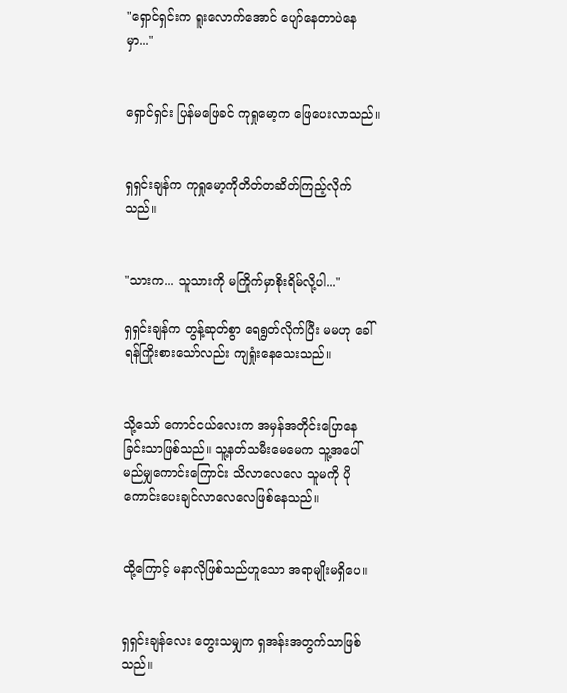"ရှောင်ရှင်းက ရူးလောက်အောင် ပျော်နေတာပဲနေမှာ..."


ရှောင်ရှင်း ပြန်မဖြေခင် ကုရှုမော့က ဖြေပေးလာသည်။


ရှရှင်းချန်က ကုရှုမော့ကိုတိတ်တဆိတ်ကြည့်လိုက်သည်။


"သားက... သူသားကို မကြိုက်မှာစိုးရိမ်လို့ပါ..."

ရှရှင်းချန်က တွန့်ဆုတ်စွာ ရေရွတ်လိုက်ပြီး မမဟု ခေါ်ရန်ကြိုးစားသော်လည်း ကျရှုံးနေသေးသည်။


သို့သော် ကောင်ငယ်လေးက အမှန်အတိုင်းပြောနေခြင်းသာဖြစ်သည်။ သူ့နတ်သမီးမေမေက သူ့အပေါ် မည်မျှကောင်းကြောင်း သိလာလေလေ သူမကို ပိုကောင်းပေးချင်လာလေလေဖြစ်နေသည်။


ထို့ကြောင့် မနာလိုဖြစ်သည်ဟူသော အရာမျိုးမရှိပေ။


ရှရှင်းချန်လေး တွေးသမျှက ရှအန်းအတွက်သာဖြစ်သည်။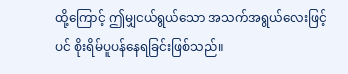ထို့ကြောင့် ဤမျှငယ်ရွယ်သော အသက်အရွယ်လေးဖြင့်ပင် စိုးရိမ်ပူပန်နေရခြင်းဖြစ်သည်။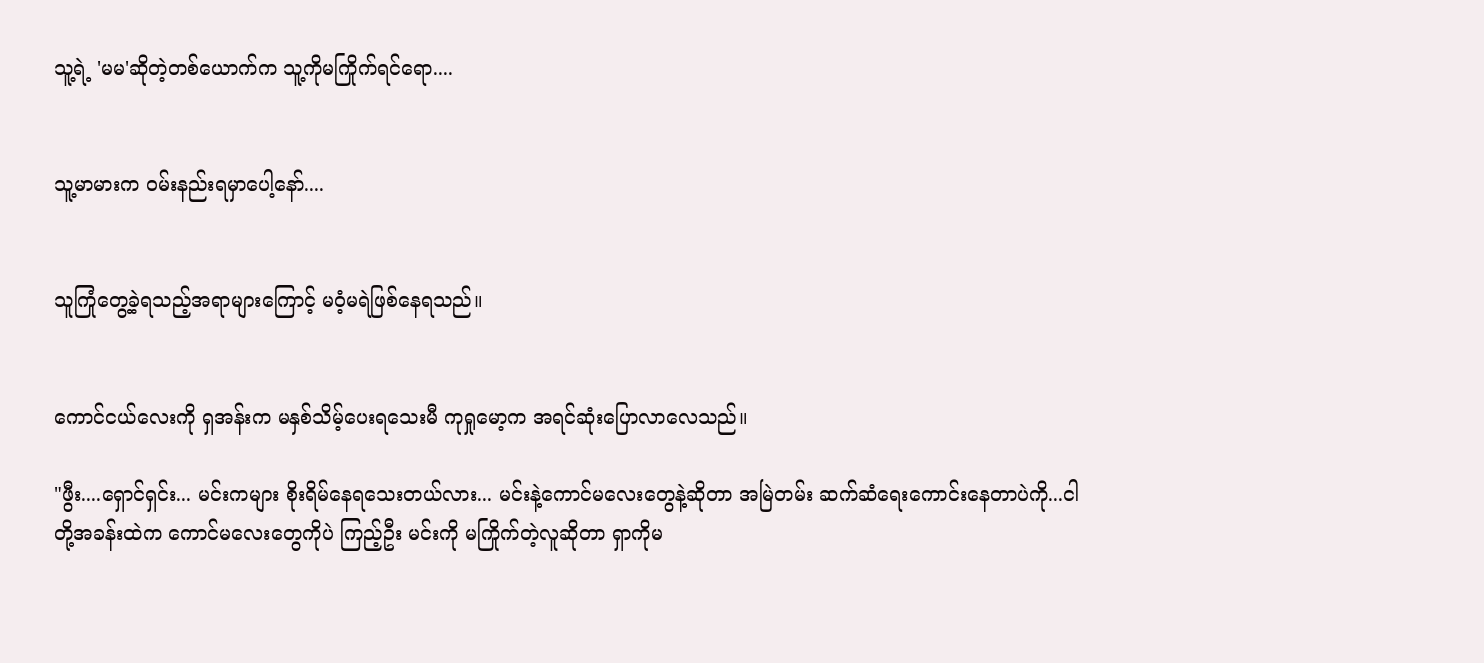သူ့ရဲ့ 'မမ'ဆိုတဲ့တစ်ယောက်က သူ့ကိုမကြိုက်ရင်ရော....


သူ့မာမားက ဝမ်းနည်းရမှာပေါ့နော်....


သူကြုံတွေ့ခဲ့ရသည့်အရာများကြောင့် မဝံ့မရဲဖြစ်နေရသည်။


ကောင်ငယ်လေးကို ရှအန်းက မနှစ်သိမ့်ပေးရသေးမီ ကုရှုမော့က အရင်ဆုံးပြောလာလေသည်။

"ဖွီး....ရှောင်ရှင်း... မင်းကများ စိုးရိမ်နေရသေးတယ်လား... မင်းနဲ့ကောင်မလေးတွေနဲ့ဆိုတာ အမြဲတမ်း ဆက်ဆံရေးကောင်းနေတာပဲကို...ငါတို့အခန်းထဲက ကောင်မလေးတွေကိုပဲ ကြည့်ဦး မင်းကို မကြိုက်တဲ့လူဆိုတာ ရှာကိုမ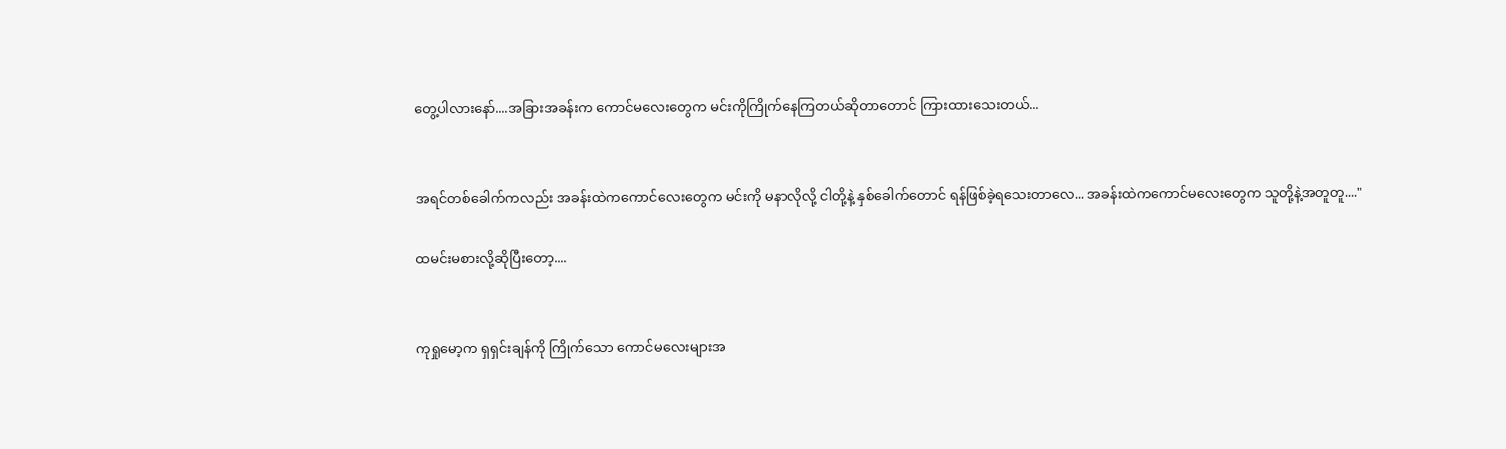တွေ့ပါလားနော်....အခြားအခန်းက ကောင်မလေးတွေက မင်းကိုကြိုက်နေကြတယ်ဆိုတာတောင် ကြားထားသေးတယ်...


အရင်တစ်ခေါက်ကလည်း အခန်းထဲကကောင်လေးတွေက မင်းကို မနာလိုလို့ ငါတို့နဲ့ နှစ်ခေါက်တောင် ရန်ဖြစ်ခဲ့ရသေးတာလေ... အခန်းထဲကကောင်မလေးတွေက သူတို့နဲ့အတူတူ...."

ထမင်းမစားလို့ဆိုပြီးတော့....


ကုရှုမော့က ရှရှင်းချန်ကို ကြိုက်သော ကောင်မလေးများအ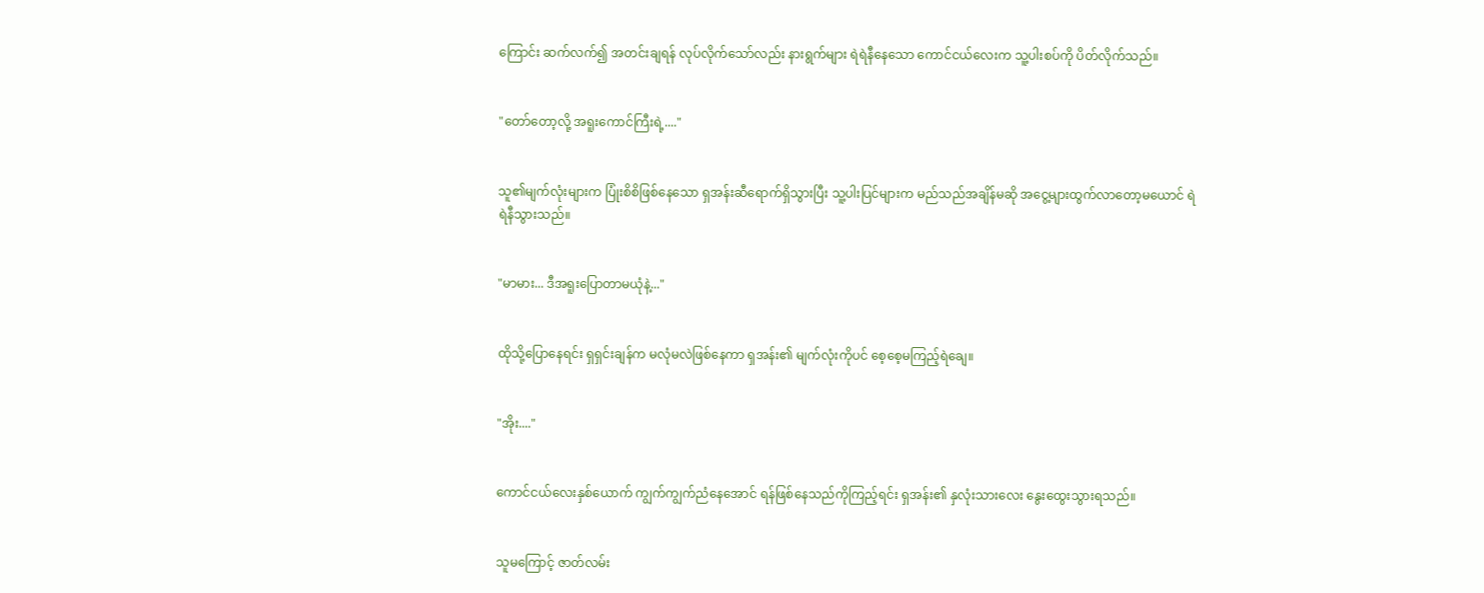ကြောင်း ဆက်လက်၍ အတင်းချရန် လုပ်လိုက်သော်လည်း နားရွက်များ ရဲရဲနီနေသော ကောင်ငယ်လေးက သူ့ပါးစပ်ကို ပိတ်လိုက်သည်။


"တော်တော့လို့ အရူးကောင်ကြီးရဲ့...."


သူ၏မျက်လုံးများက ပြုံးစိစိဖြစ်နေသော ရှအန်းဆီရောက်ရှိသွားပြီး သူ့ပါးပြင်များက မည်သည်အချိန်မဆို အငွေ့များထွက်လာတော့မယောင် ရဲရဲနီသွားသည်။


"မာမား... ဒီအရူးပြောတာမယုံနဲ့..."


ထိုသို့ပြောနေရင်း ရှရှင်းချန်က မလုံမလဲဖြစ်နေကာ ရှအန်း၏ မျက်လုံးကိုပင် စေ့စေ့မကြည့်ရဲချေ။


"အိုး...."


ကောင်ငယ်လေးနှစ်ယောက် ကျွက်ကျွက်ညံနေအောင် ရန်ဖြစ်နေသည်ကိုကြည့်ရင်း ရှအန်း၏ နှလုံးသားလေး နွေးထွေးသွားရသည်။


သူမကြောင့် ဇာတ်လမ်း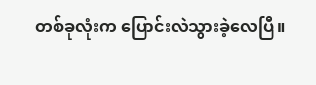တစ်ခုလုံးက ပြောင်းလဲသွားခဲ့လေပြီ။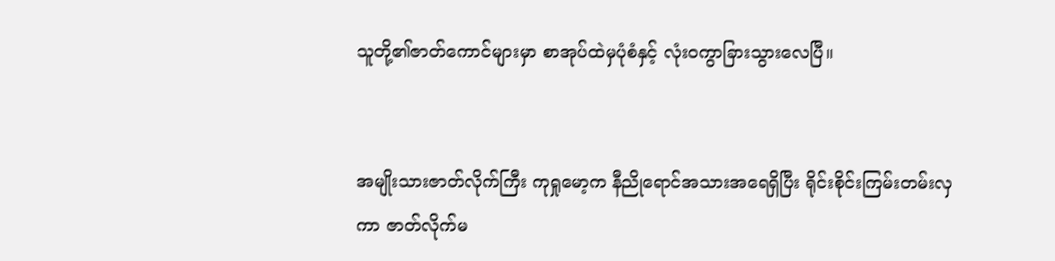သူတို့၏ဇာတ်ကောင်များမှာ စာအုပ်ထဲမှပုံစံနှင့် လုံးဝကွာခြားသွားလေပြီ။


အမျိုးသားဇာတ်လိုက်ကြီး ကုရှုမော့က နီညိုရောင်အသားအရေရှိပြီး ရိုင်းစိုင်းကြမ်းတမ်းလှကာ ဇာတ်လိုက်မ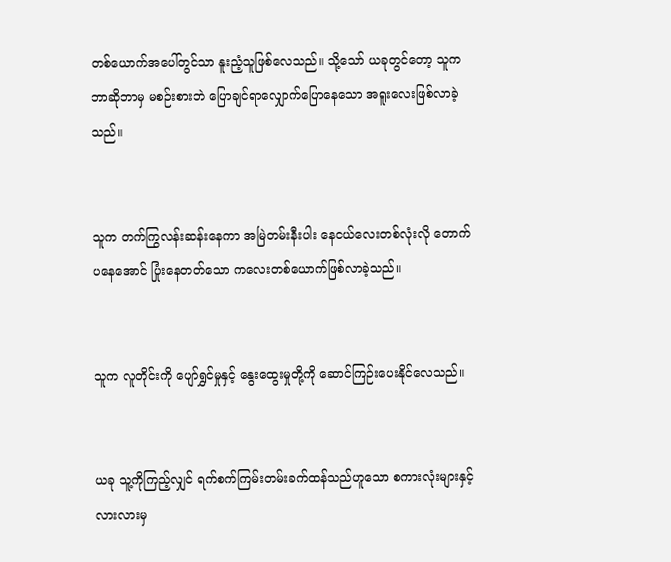တစ်ယောက်အပေါ်တွင်သာ နူးညံ့သူဖြစ်လေသည်။ သို့သော် ယခုတွင်တော့ သူက ဘာဆိုဘာမှ မစဉ်းစားဘဲ ပြောချင်ရာလျှောက်ပြောနေသော အရူးလေးဖြစ်လာခဲ့သည်။


သူက တက်ကြွလန်းဆန်းနေကာ အမြဲတမ်းနီးပါး နေငယ်လေးတစ်လုံးလို တောက်ပနေအောင် ပြုံးနေတတ်သော ကလေးတစ်ယောက်ဖြစ်လာခဲ့သည်။


သူက လူတိုင်းကို ပျော်ရွှင်မှုနှင့် နွေးထွေးမှုတို့ကို ဆောင်ကြဉ်းပေးနိုင်လေသည်။


ယခု သူ့ကိုကြည့်လျှင် ရက်စက်ကြမ်းတမ်းခက်ထန်သည်ဟူသော စကားလုံးများနှင့် လားလားမှ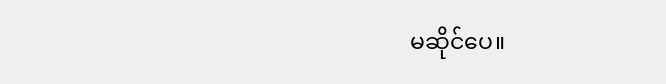မဆိုင်ပေ။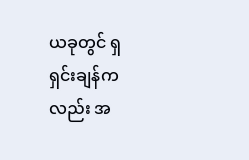ယခုတွင် ရှရှင်းချန်ကလည်း အ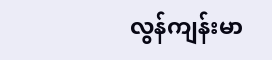လွန်ကျန်းမာ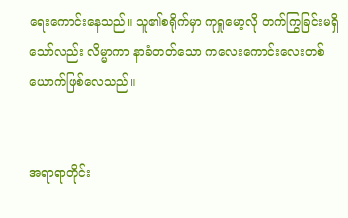ရေးကောင်းနေသည်။ သူ၏စရိုက်မှာ ကုရှုမော့လို တက်ကြွခြင်းမရှိသော်လည်း လိမ္မာကာ နာခံတတ်သော ကလေးကောင်းလေးတစ်ယောက်ဖြစ်လေသည်။


အရာရာတိုင်း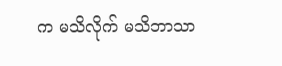က မသိလိုက် မသိဘာသာ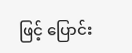ဖြင့် ပြောင်း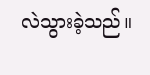လဲသွားခဲ့သည်။